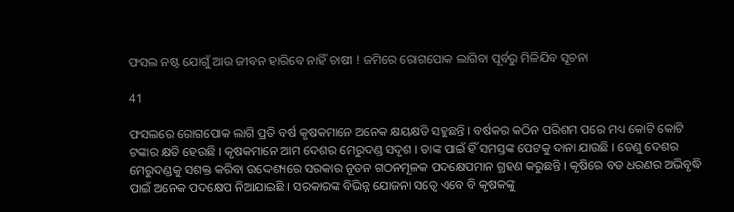ଫସଲ ନଷ୍ଟ ଯୋଗୁଁ ଆଉ ଜୀବନ ହାରିବେ ନାହିଁ ଚାଷୀ ! ଜମିରେ ରୋଗପୋକ ଲାଗିବା ପୂର୍ବରୁ ମିଳିଯିବ ସୂଚନା

41

ଫସଲରେ ରୋଗପୋକ ଲାଗି ପ୍ରତି ବର୍ଷ କୃଷକମାନେ ଅନେକ କ୍ଷୟକ୍ଷତି ସହୁଛନ୍ତି । ବର୍ଷକର କଠିନ ପରିଶମ ପରେ ମଧ୍ୟ କୋଟି କୋଟି ଟଙ୍କାର କ୍ଷତି ହେଉଛି । କୃଷକମାନେ ଆମ ଦେଶର ମେରୁଦଣ୍ଡ ସଦୃଶ । ତାଙ୍କ ପାଇଁ ହିଁ ସମସ୍ତଙ୍କ ପେଟକୁ ଦାନା ଯାଉଛି । ତେଣୁ ଦେଶର ମେରୁଦଣ୍ଡକୁ ସଶକ୍ତ କରିବା ଉଦ୍ଦେଶ୍ୟରେ ସରକାର ନୂତନ ଗଠନମୂଳକ ପଦକ୍ଷେପମାନ ଗ୍ରହଣ କରୁଛନ୍ତି । କୃଷିରେ ବଡ ଧରଣର ଅଭିବୃଦ୍ଧି ପାଇଁ ଅନେକ ପଦକ୍ଷେପ ନିଆଯାଇଛି । ସରକାରଙ୍କ ବିଭିନ୍ନ ଯୋଜନା ସତ୍ୱେ ଏବେ ବି କୃଷକଙ୍କୁ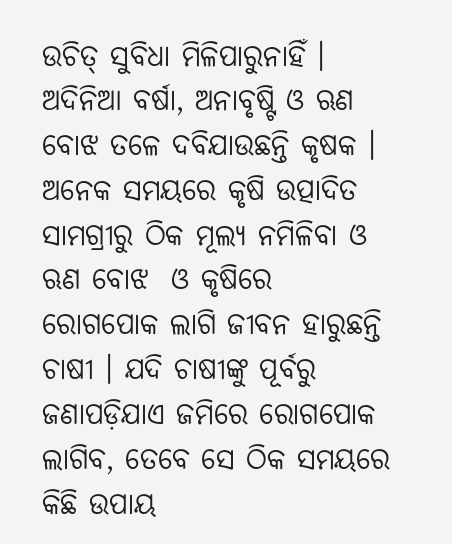ଉଚିତ୍ ସୁବିଧା ମିଳିପାରୁନାହିଁ । ଅଦିନିଆ ବର୍ଷା, ଅନାବୃଷ୍ଟି ଓ ଋଣ ବୋଝ ତଳେ ଦବିଯାଉଛନ୍ତି କୃଷକ । ଅନେକ ସମୟରେ କୃଷି ଉତ୍ପାଦିତ ସାମଗ୍ରୀରୁ ଠିକ ମୂଲ୍ୟ ନମିଳିବା ଓ ଋଣ ବୋଝ  ଓ କୃଷିରେ ରୋଗପୋକ ଲାଗି ଜୀବନ ହାରୁଛନ୍ତି ଚାଷୀ । ଯଦି ଚାଷୀଙ୍କୁ ପୂର୍ବରୁ ଜଣାପଡ଼ିଯାଏ ଜମିରେ ରୋଗପୋକ ଲାଗିବ, ତେବେ ସେ ଠିକ ସମୟରେ କିଛି ଉପାୟ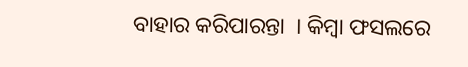ବାହାର କରିପାରନ୍ତା  । କିମ୍ବା ଫସଲରେ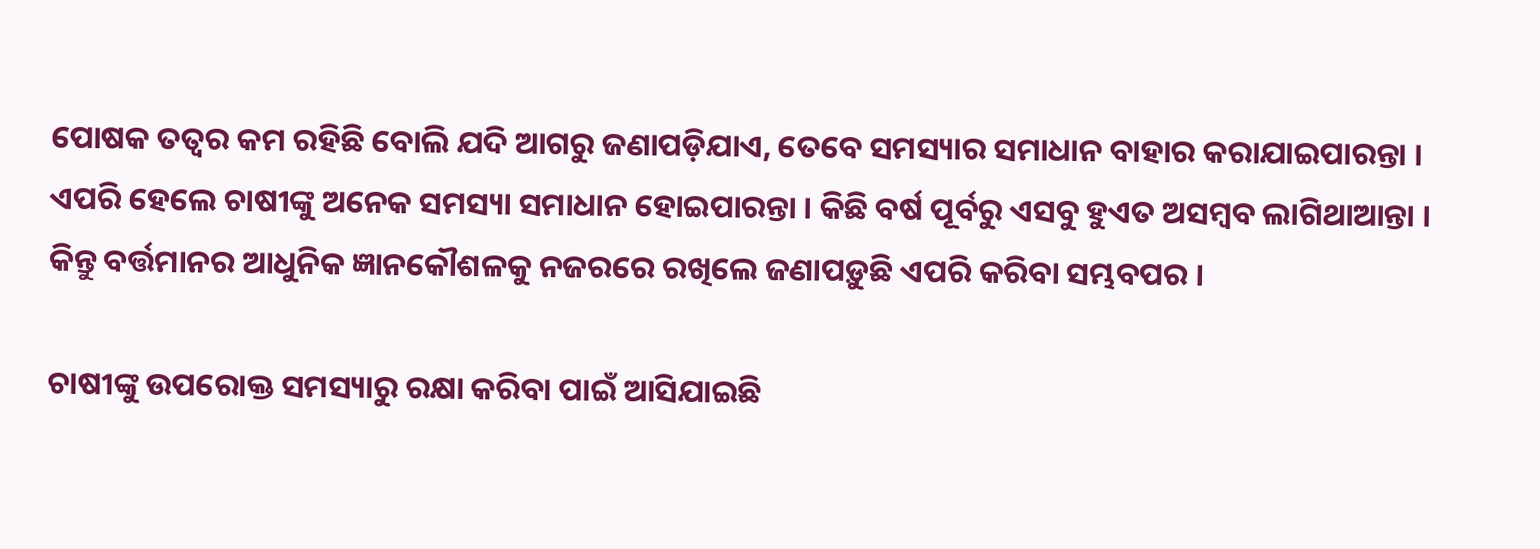ପୋଷକ ତତ୍ୱର କମ ରହିଛି ବୋଲି ଯଦି ଆଗରୁ ଜଣାପଡ଼ିଯାଏ, ତେବେ ସମସ୍ୟାର ସମାଧାନ ବାହାର କରାଯାଇପାରନ୍ତା । ଏପରି ହେଲେ ଚାଷୀଙ୍କୁ ଅନେକ ସମସ୍ୟା ସମାଧାନ ହୋଇପାରନ୍ତା । କିଛି ବର୍ଷ ପୂର୍ବରୁ ଏସବୁ ହୁଏତ ଅସମ୍ବବ ଲାଗିଥାଆନ୍ତା ।  କିନ୍ତୁ ବର୍ତ୍ତମାନର ଆଧୁନିକ ଜ୍ଞାନକୌଶଳକୁ ନଜରରେ ରଖିଲେ ଜଣାପଡ଼ୁଛି ଏପରି କରିବା ସମ୍ଭବପର ।

ଚାଷୀଙ୍କୁ ଉପରୋକ୍ତ ସମସ୍ୟାରୁ ରକ୍ଷା କରିବା ପାଇଁ ଆସିଯାଇଛି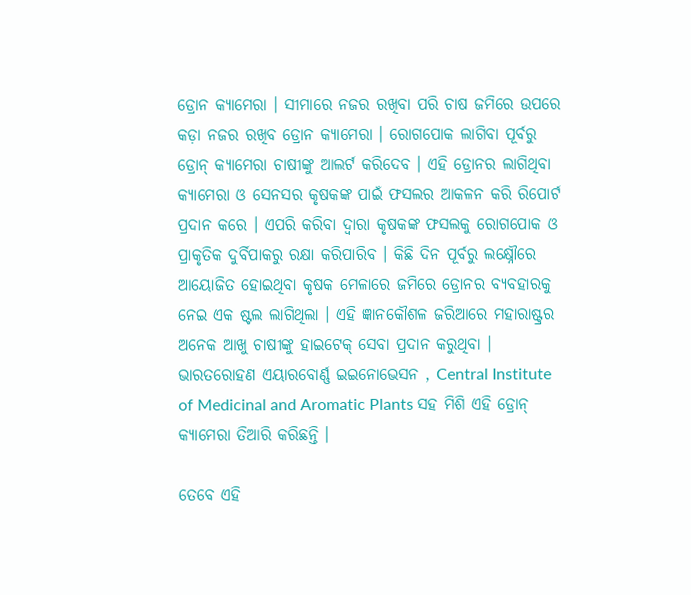ଡ୍ରୋନ କ୍ୟାମେରା । ସୀମାରେ ନଜର ରଖିବା ପରି ଚାଷ ଜମିରେ ଉପରେ କଡ଼ା ନଜର ରଖିବ ଡ୍ରୋନ କ୍ୟାମେରା । ରୋଗପୋକ ଲାଗିବା ପୂର୍ବରୁ ଡ୍ରୋନ୍ କ୍ୟାମେରା ଚାଷୀଙ୍କୁ ଆଲର୍ଟ କରିଦେବ । ଏହି ଡ୍ରୋନର ଲାଗିଥିବା କ୍ୟାମେରା ଓ ସେନସର କୃଷକଙ୍କ ପାଇଁ ଫସଲର ଆକଳନ କରି ରିପୋର୍ଟ ପ୍ରଦାନ କରେ । ଏପରି କରିବା ଦ୍ୱାରା କୃଷକଙ୍କ ଫସଲକୁ ରୋଗପୋକ ଓ ପ୍ରାକୃତିକ ଦୁର୍ବିପାକରୁ ରକ୍ଷା କରିପାରିବ । କିଛି ଦିନ ପୂର୍ବରୁ ଲକ୍ଷ୍ନୌରେ ଆୟୋଜିତ ହୋଇଥିବା କୃଷକ ମେଳାରେ ଜମିରେ ଡ୍ରୋନର ବ୍ୟବହାରକୁ ନେଇ ଏକ ଷ୍ଟଲ ଲାଗିଥିଲା । ଏହି ଜ୍ଞାନକୌଶଳ ଜରିଆରେ ମହାରାଷ୍ଟ୍ରର ଅନେକ ଆଖୁ ଚାଷୀଙ୍କୁ ହାଇଟେକ୍ ସେବା ପ୍ରଦାନ କରୁଥିବା । ଭାରତରୋହଣ ଏୟାରବୋର୍ଣ୍ଣ ଇଇନୋଭେସନ , Central Institute of Medicinal and Aromatic Plants ସହ ମିଶି ଏହି ଡ୍ରୋନ୍ କ୍ୟାମେରା ତିଆରି କରିଛନ୍ତି ।

ତେବେ ଏହି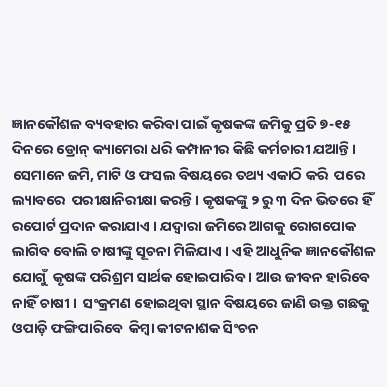ଜ୍ଞାନକୌଶଳ ବ୍ୟବହାର କରିବା ପାଇଁ କୃଷକଙ୍କ ଜମିକୁ ପ୍ରତି ୭-୧୫ ଦିନରେ ଡ୍ରୋନ୍ କ୍ୟାମେରା ଧରି କମ୍ପାନୀର କିଛି କର୍ମଚାରୀ ଯଆନ୍ତି । ସେମାନେ ଜମି, ମାଟି ଓ ଫସଲ ବିଷୟରେ ତଥ୍ୟ ଏକାଠି କରି  ପରେ ଲ୍ୟାବରେ  ପରୀକ୍ଷାନିରୀକ୍ଷା କରନ୍ତି । କୃଷକଙ୍କୁ ୨ ରୁ ୩ ଦିନ ଭିତରେ ହିଁ ରପୋର୍ଟ ପ୍ରଦାନ କରାଯାଏ । ଯଦ୍ୱାରା ଜମିରେ ଆଗକୁ ରୋଗପୋକ ଲାଗିବ ବୋଲି ଚାଷୀଙ୍କୁ ସୂଚନା ମିଳିଯାଏ । ଏହି ଆଧୁନିକ ଜ୍ଞାନକୌଶଳ ଯୋଗୁଁ  କୃଷଙ୍କ ପରିଶ୍ରମ ସାର୍ଥକ ହୋଇପାରିବ । ଆଉ ଜୀବନ ହାରିବେ ନାହିଁ ଚାଷୀ ।  ସଂକ୍ରମଣ ହୋଇଥିବା ସ୍ଥାନ ବିଷୟରେ ଜାଣି ଉକ୍ତ ଗଛକୁ ଓପାଡ଼ି ଫଙ୍ଗିପାରିବେ  କିମ୍ବା କୀଟନାଶକ ସିଂଚନ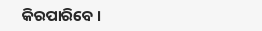କିରପାରିବେ ।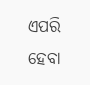ଏପରି ହେବା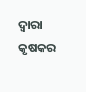ଦ୍ୱାରା କୃଷକର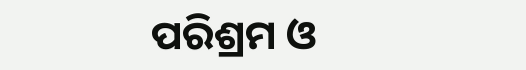ପରିଶ୍ରମ ଓ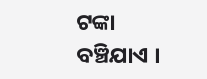ଟଙ୍କା ବଞ୍ଚିଯାଏ ।